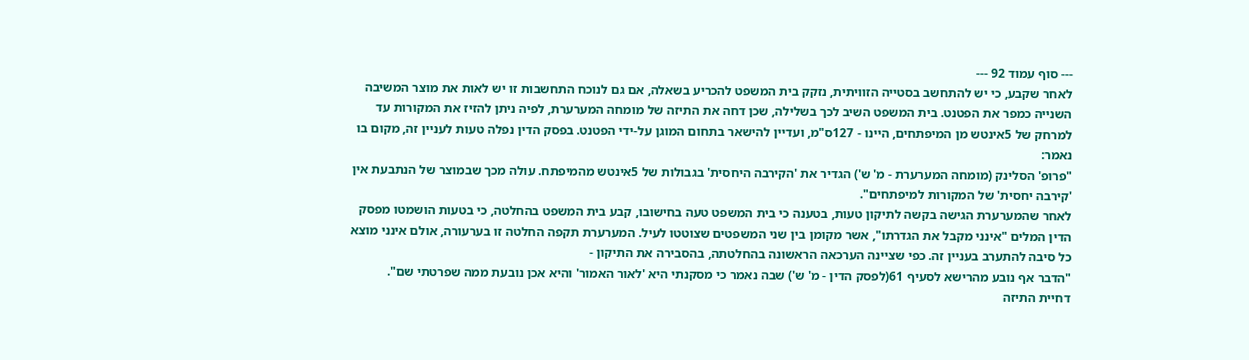--- סוף עמוד 92 ---
לאחר שקבע, כי יש להתחשב בסטייה הזוויתית, נזקק בית המשפט להכריע בשאלה, אם גם לנוכח התחשבות זו יש לאות את מוצר המשיבה השנייה כמפר את הפטנט. בית המשפט השיב לכך בשלילה, שכן דחה את התיזה של מומחה המערערת, לפיה ניתן להזיז את המקורות עד למרחק של 5אינטש מן המיפתחים, היינו - 127ס"מ, ועדיין להישאר בתחום המוגן על-ידי הפטנט. בפסק הדין נפלה טעות לעניין זה, מקום בו נאמר:
"פרופ' הסלינק (מומחה המערערת - מ' ש') הגדיר את 'הקירבה היחסית' בגבולות של 5אינטש מהמיפתח. עולה מכך שבמוצר של הנתבעת אין 'קירבה יחסית' של המקורות למיפתחים".
לאחר שהמערערת הגישה בקשה לתיקון טעות, בטענה כי בית המשפט טעה בחישובו, קבע בית המשפט בהחלטה, כי בטעות הושמטו מפסק הדין המלים "אינני מקבל את הגדרתו", אשר מקומן בין שני המשפטים שצוטטו לעיל. המערערת תקפה החלטה זו בערעורה, אולם אינני מוצא כל סיבה להתערב בעניין זה. כפי שציינה הערכאה הראשונה בהחלטתה, בהסבירה את התיקון -
"הדבר אף נובע מהרישא לסעיף 61(לפסק הדין - מ' ש') שבה נאמר כי מסקנתי היא 'לאור האמור' והיא אכן נובעת ממה שפרטתי שם".
דחיית התיזה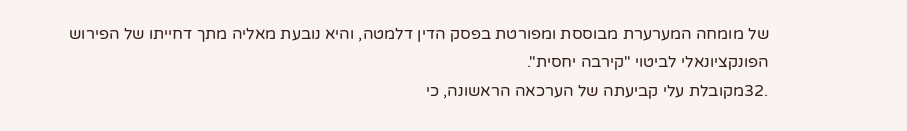של מומחה המערערת מבוססת ומפורטת בפסק הדין דלמטה, והיא נובעת מאליה מתך דחייתו של הפירוש הפונקציונאלי לביטוי "קירבה יחסית".
.32מקובלת עלי קביעתה של הערכאה הראשונה, כי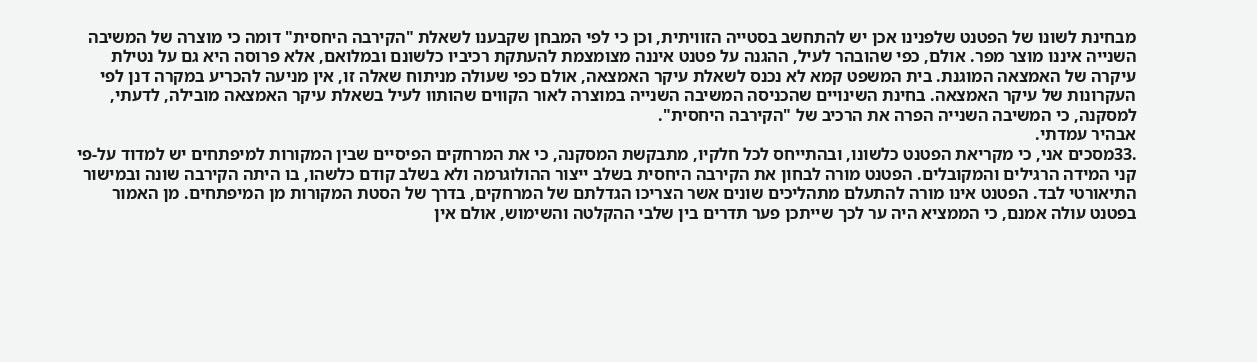מבחינת לשונו של הפטנט שלפנינו אכן יש להתחשב בסטייה הזוויתית, וכן כי לפי המבחן שקבענו לשאלת "הקירבה היחסית" דומה כי מוצרה של המשיבה השנייה איננו מוצר מפר. אולם, כפי שהובהר לעיל, ההגנה על פטנט איננה מצומצמת להעתקת רכיביו כלשונם ובמלואם, אלא פרוסה היא גם על נטילת עיקרה של האמצאה המוגנת. בית המשפט קמא לא נכנס לשאלת עיקר האמצאה, אולם כפי שעולה מניתוח שאלה זו, אין מניעה להכריע במקרה דנן לפי העקרונות של עיקר האמצאה. בחינת השינויים שהכניסה המשיבה השנייה במוצרה לאור הקווים שהותוו לעיל בשאלת עיקר האמצאה מובילה, לדעתי, למסקנה, כי המשיבה השנייה הפרה את הרכיב של "הקירבה היחסית".
אבהיר עמדתי.
.33מסכים אני, כי מקריאת הפטנט כלשונו, ובהתייחס לכל חלקיו, מתבקשת המסקנה, כי את המרחקים הפיסיים שבין המקורות למיפתחים יש למדוד על-פי קני המידה הרגילים והמקובלים. הפטנט מורה לבחון את הקירבה היחסית בשלב ייצור ההולוגרמה ולא בשלב קודם כלשהו, בו היתה הקירבה שונה ובמישור התיאורטי לבד. הפטנט אינו מורה להתעלם מתהליכים שונים אשר הצריכו הגדלתם של המרחקים, בדרך של הסטת המקורות מן המיפתחים. מן האמור בפטנט עולה אמנם, כי הממציא היה ער לכך שייתכן פער תדרים בין שלבי ההקלטה והשימוש, אולם אין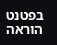בפטנט הוראה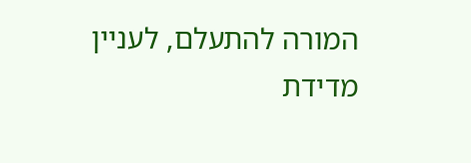המורה להתעלם, לעניין מדידת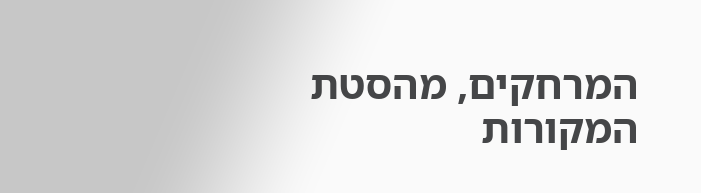המרחקים, מהסטת המקורות